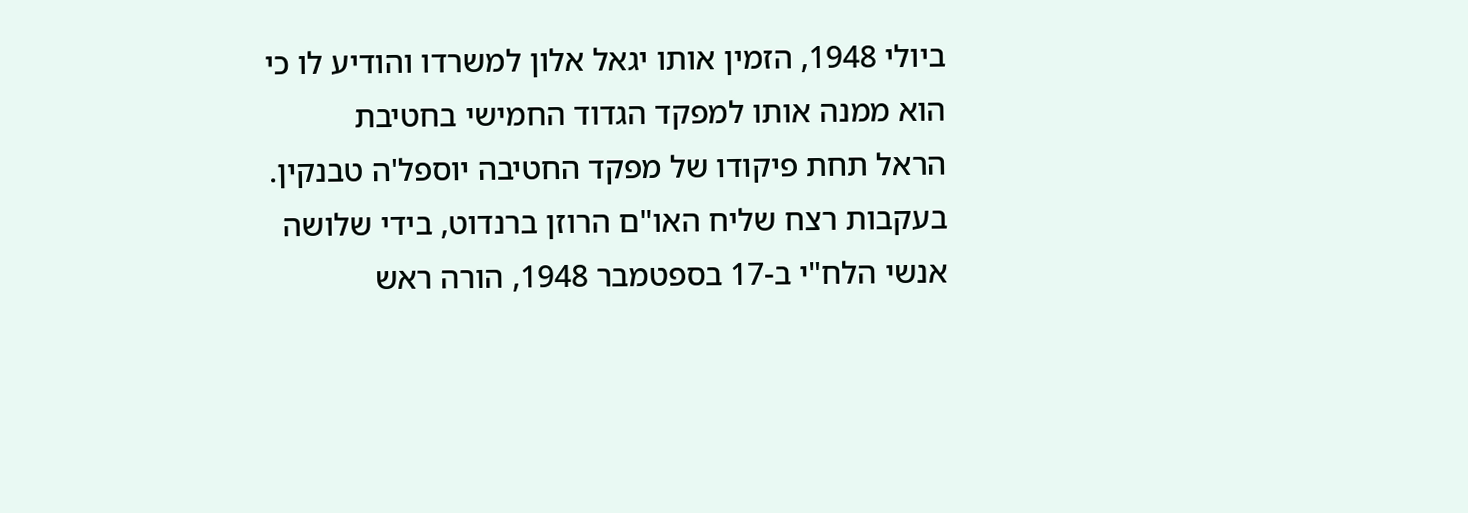ביולי 1948, הזמין אותו יגאל אלון למשרדו והודיע לו כי הוא ממנה אותו למפקד הגדוד החמישי בחטיבת
הראל תחת פיקודו של מפקד החטיבה יוספל'ה טבנקין.
בעקבות רצח שליח האו"ם הרוזן ברנדוט, בידי שלושה אנשי הלח"י ב-17 בספטמבר 1948, הורה ראש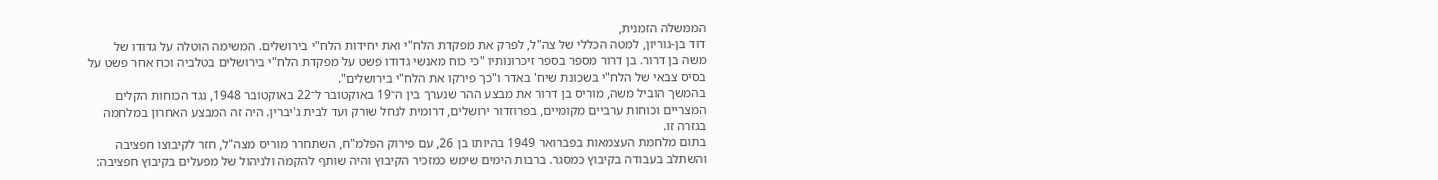הממשלה הזמנית,
דוד בן-גוריון, למטה הכללי של צה"ל, לפרק את מפקדת הלח"י ואת יחידות הלח"י בירושלים. המשימה הוטלה על גדודו של משה בן דרור. בן דרור מספר בספר זיכרונותיו "כי כוח מאנשי גדודו פשט על מפקדת הלח"י בירושלים בטלביה וכח אחר פשט על בסיס צבאי של הלח"י בשכונת שיח' באדר ו"כך פירקו את הלח"י בירושלים".
בהמשך הוביל משה, מוריס בן דרור את מבצע ההר שנערך בין ה־19 באוקטובר ל־22 באוקטובר 1948, נגד הכוחות הקלים המצריים וכוחות ערביים מקומיים, בפרוזדור ירושלים, דרומית לנחל שורק ועד לבית ג'יברין. היה זה המבצע האחרון במלחמה בגזרה זו.
בתום מלחמת העצמאות בפברואר 1949 בהיותו בן 26, עם פירוק הפלמ"ח, השתחרר מוריס מצה"ל, חזר לקיבוצו חפציבה והשתלב בעבודה בקיבוץ כמסגר. ברבות הימים שימש כמזכיר הקיבוץ והיה שותף להקמה ולניהול של מפעלים בקיבוץ חפציבה: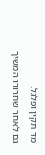מד תקין ופלגל.
גם לאחר שחרורו המשיך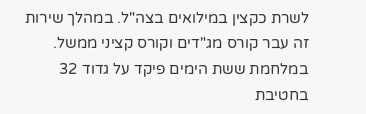לשרת כקצין במילואים בצה"ל. במהלך שירות זה עבר קורס מג"דים וקורס קציני ממשל. במלחמת ששת הימים פיקד על גדוד 32 בחטיבת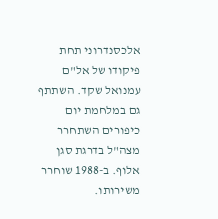אלכסנדרוני תחת פיקודו של אל"ם עמנואל שקד. השתתף גם במלחמת יום כיפורים השתחרר מצה"ל בדרגת סגן אלוף. ב-1988 שוחרר משירותו.